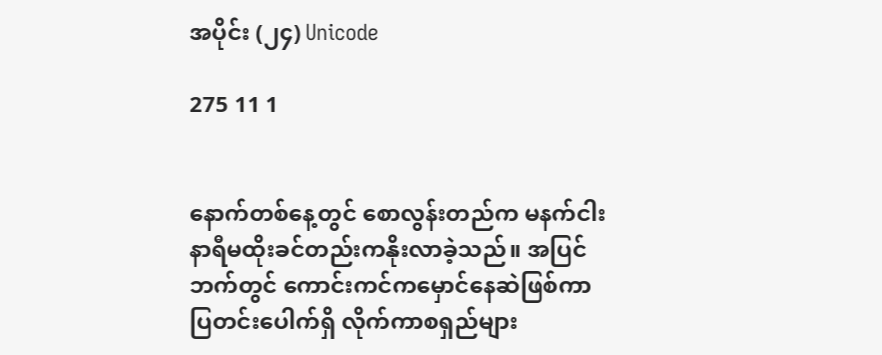အပိုင်း (၂၄) Unicode

275 11 1


နောက်တစ်နေ့တွင် စောလွန်းတည်က မနက်ငါးနာရီမထိုးခင်တည်းကနိုးလာခဲ့သည်။ အပြင်ဘက်တွင် ကောင်းကင်ကမှောင်နေဆဲဖြစ်ကာ ပြတင်းပေါက်ရှိ လိုက်ကာစရှည်များ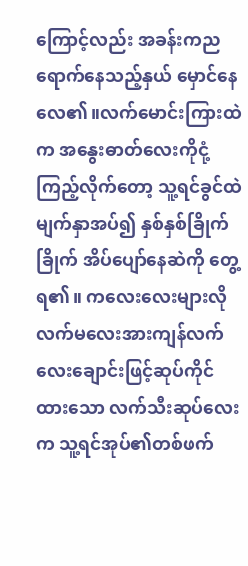ကြောင့်လည်း အခန်းကညရောက်နေသည့်နှယ် မှောင်နေလေ၏။လက်မောင်းကြားထဲက အနွေးဓာတ်လေးကိုငုံ့ကြည့်လိုက်တော့ သူ့ရင်ခွင်ထဲမျက်နှာအပ်၍ နှစ်နှစ်ခြိုက်ခြိုက် အိပ်ပျော်နေဆဲကို တွေ့ရ၏။ ကလေးလေးများလို လက်မလေးအားကျန်လက်လေးချောင်းဖြင့်ဆုပ်ကိုင်ထားသော လက်သီးဆုပ်လေးက သူ့ရင်အုပ်၏တစ်ဖက်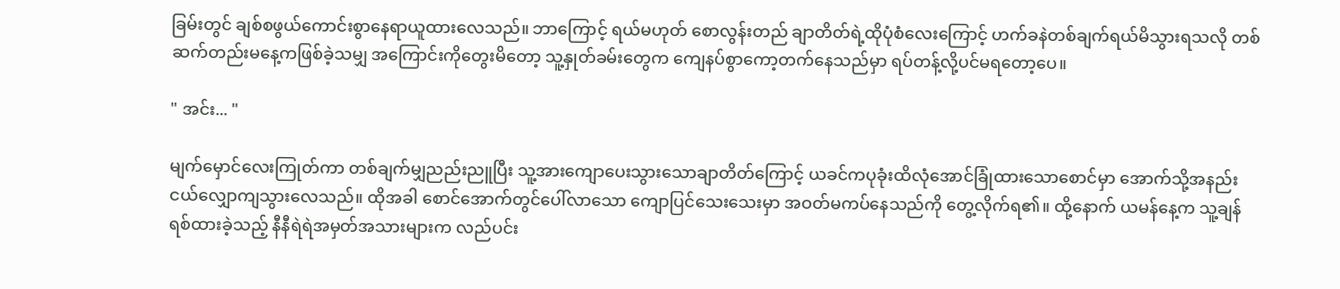ခြမ်းတွင် ချစ်စဖွယ်ကောင်းစွာနေရာယူထားလေသည်။ ဘာကြောင့် ရယ်မဟုတ် စောလွန်းတည် ချာတိတ်ရဲ့ထိုပုံစံလေးကြောင့် ဟက်ခနဲတစ်ချက်ရယ်မိသွားရသလို တစ်ဆက်တည်းမနေ့ကဖြစ်ခဲ့သမျှ အကြောင်းကိုတွေးမိတော့ သူ့နှုတ်ခမ်းတွေက ကျေနပ်စွာကော့တက်နေသည်မှာ ရပ်တန့်လို့ပင်မရတော့ပေ။

" အင်း... "

မျက်မှောင်လေးကြုတ်ကာ တစ်ချက်မျှညည်းညူပြီး သူ့အားကျောပေးသွားသောချာတိတ်ကြောင့် ယခင်ကပုခုံးထိလုံအောင်ခြုံထားသောစောင်မှာ အောက်သို့အနည်းငယ်လျှောကျသွားလေသည်။ ထိုအခါ စောင်အောက်တွင်ပေါ်လာသော ကျောပြင်သေးသေးမှာ အဝတ်မကပ်နေသည်ကို တွေ့လိုက်ရ၏။ ထို့နောက် ယမန်နေ့က သူ့ချန်ရစ်ထားခဲ့သည့် နီနီရဲရဲအမှတ်အသားများက လည်ပင်း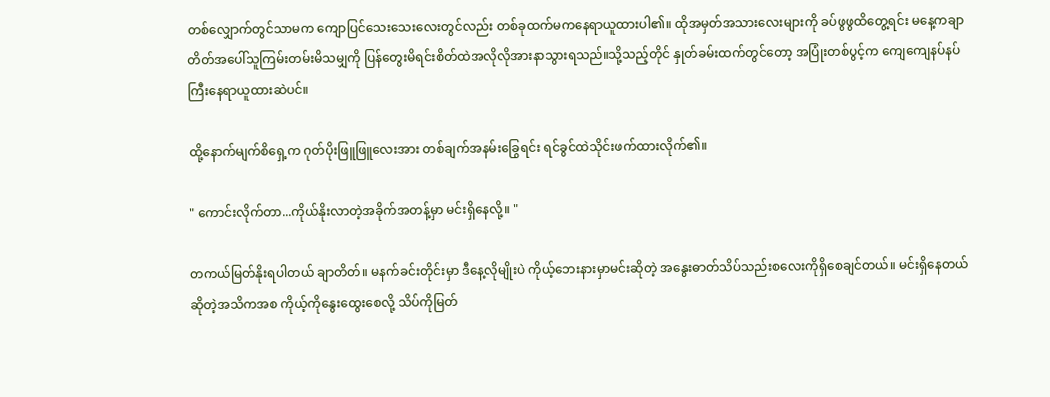တစ်လျှောက်တွင်သာမက ကျောပြင်သေးသေးလေးတွင်လည်း တစ်ခုထက်မကနေရာယူထားပါ၏။ ထိုအမှတ်အသားလေးများကို ခပ်ဖွဖွထိတွေ့ရင်း မနေ့ကချာတိတ်အပေါ်သူကြမ်းတမ်းမိသမျှကို ပြန်တွေးမိရင်းစိတ်ထဲအလိုလိုအားနာသွားရသည်။သို့သည့်တိုင် နှုတ်ခမ်းထက်တွင်တော့ အပြုံးတစ်ပွင့်က ကျေကျေနပ်နပ်ကြီးနေရာယူထားဆဲပင်။

ထို့နောက်မျက်စိရှေ့က ဂုတ်ပိုးဖြူဖြူလေးအား တစ်ချက်အနမ်းခြွေရင်း ရင်ခွင်ထဲသိုင်းဖက်ထားလိုက်၏။

" ကောင်းလိုက်တာ...ကိုယ်နိုးလာတဲ့အခိုက်အတန့်မှာ မင်းရှိနေလို့။ "

တကယ်မြတ်နိုးရပါတယ် ချာတိတ်။ မနက်ခင်းတိုင်းမှာ ဒီနေ့လိုမျိုးပဲ ကိုယ့်ဘေးနားမှာမင်းဆိုတဲ့ အနွေးဓာတ်သိပ်သည်းစလေးကိုရှိစေချင်တယ်။ မင်းရှိနေတယ်ဆိုတဲ့အသိကအစ ကိုယ့်ကိုနွေးထွေးစေလို့ သိပ်ကိုမြတ်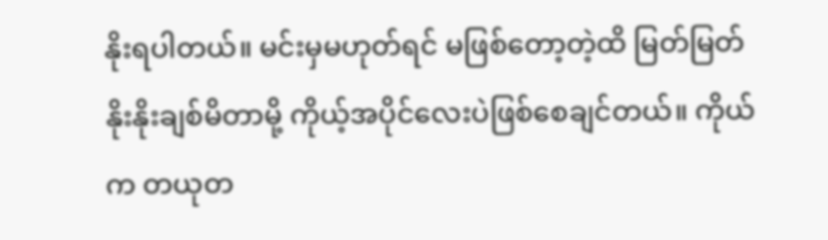နိုးရပါတယ်။ မင်းမှမဟုတ်ရင် မဖြစ်တော့တဲ့ထိ မြတ်မြတ်နိုးနိုးချစ်မိတာမို့ ကိုယ့်အပိုင်လေးပဲဖြစ်စေချင်တယ်။ ကိုယ်က တယုတ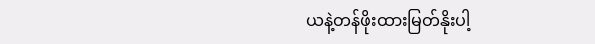ယနဲ့တန်ဖိုးထားမြတ်နိုးပါ့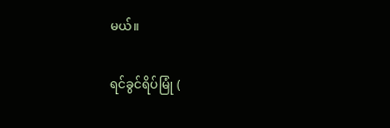မယ်။

ရင်ခွင်ရိပ်မြုံ (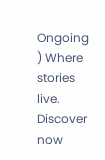Ongoing ) Where stories live. Discover now